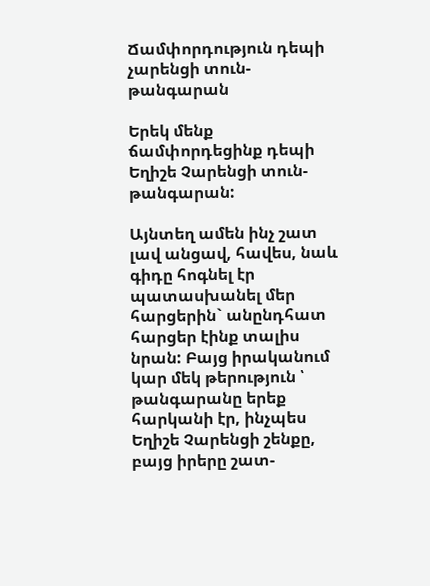Ճամփորդություն դեպի չարենցի տուն-թանգարան

Երեկ մենք ճամփորդեցինք դեպի Եղիշե Չարենցի տուն-թանգարան:

Այնտեղ ամեն ինչ շատ լավ անցավ, հավես, նաև գիդը հոգնել էր պատասխանել մեր հարցերին` անընդհատ հարցեր էինք տալիս նրան: Բայց իրականում կար մեկ թերություն ՝ թանգարանը երեք հարկանի էր, ինչպես Եղիշե Չարենցի շենքը, բայց իրերը շատ-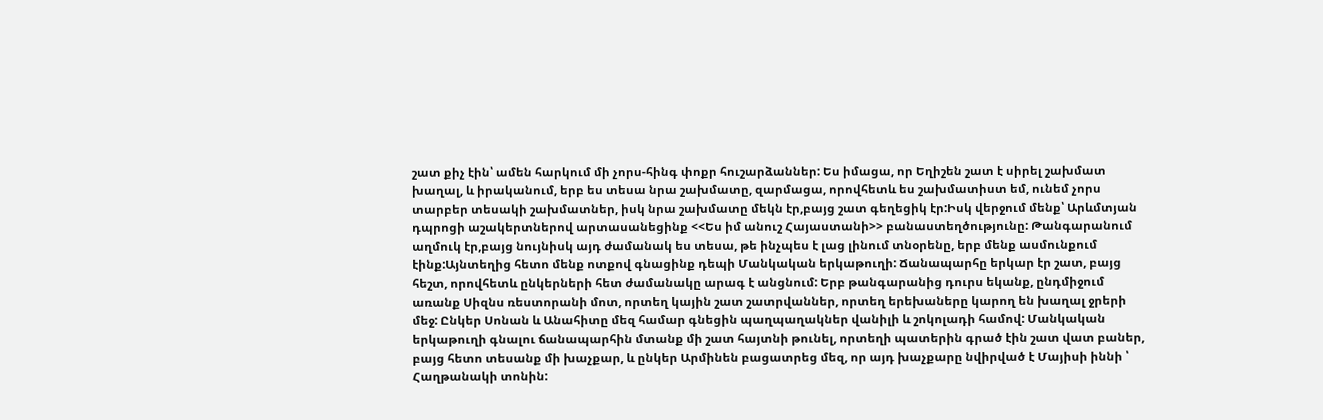շատ քիչ էին՝ ամեն հարկում մի չորս-հինգ փոքր հուշարձաններ: Ես իմացա, որ Եղիշեն շատ է սիրել շախմատ խաղալ, և իրականում, երբ ես տեսա նրա շախմատը, զարմացա, որովհետև ես շախմատիստ եմ, ունեմ չորս տարբեր տեսակի շախմատներ, իսկ նրա շախմատը մեկն էր,բայց շատ գեղեցիկ էր:Իսկ վերջում մենք՝ Արևմտյան դպրոցի աշակերտներով արտասանեցինք <<Ես իմ անուշ Հայաստանի>> բանաստեղծությունը: Թանգարանում աղմուկ էր,բայց նույնիսկ այդ ժամանակ ես տեսա, թե ինչպես է լաց լինում տնօրենը, երբ մենք ասմունքում էինք:Այնտեղից հետո մենք ոտքով գնացինք դեպի Մանկական երկաթուղի: Ճանապարհը երկար էր շատ, բայց հեշտ, որովհետև ընկերների հետ ժամանակը արագ է անցնում: Երբ թանգարանից դուրս եկանք, ընդմիջում առանք Սիզնս ռեստորանի մոտ, որտեղ կային շատ շատրվաններ, որտեղ երեխաները կարող են խաղալ ջրերի մեջ: Ընկեր Սոնան և Անահիտը մեզ համար գնեցին պաղպաղակներ վանիլի և շոկոլադի համով: Մանկական երկաթուղի գնալու ճանապարհին մտանք մի շատ հայտնի թունել, որտեղի պատերին գրած էին շատ վատ բաներ, բայց հետո տեսանք մի խաչքար, և ընկեր Արմինեն բացատրեց մեզ, որ այդ խաչքարը նվիրված է Մայիսի իննի ՝ Հաղթանակի տոնին: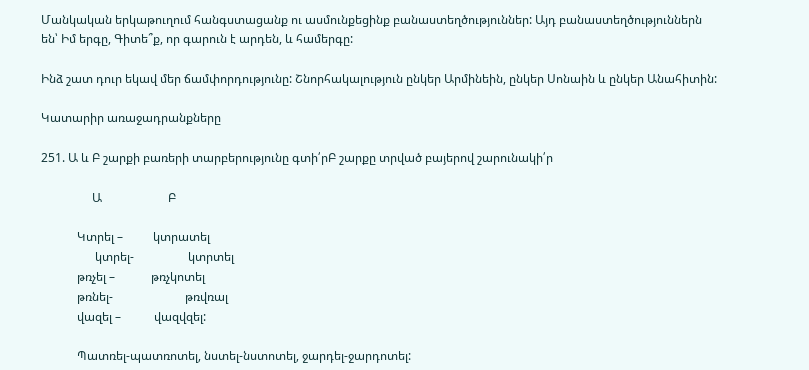Մանկական երկաթուղում հանգստացանք ու ասմունքեցինք բանաստեղծություններ: Այդ բանաստեղծություններն են՝ Իմ երգը, Գիտե՞ք, որ գարուն է արդեն, և համերգը:

Ինձ շատ դուր եկավ մեր ճամփորդությունը: Շնորհակալություն ընկեր Արմինեին, ընկեր Սոնաին և ընկեր Անահիտին:

Կատարիր առաջադրանքները

251. Ա և Բ շարքի բառերի տարբերությունը գտի՛րԲ շարքը տրված բայերով շարունակի՛ր

                 Ա                      Բ

            Կտրել –          կտրատել
                  կտրել-                  կտրտել
            թռչել –            թռչկոտել
            թռնել-                        թռվռալ
            վազել –           վազվզել:

            Պատռել-պատռոտել, նստել-նստոտել, ջարդել-ջարդոտել: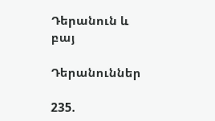Դերանուն և բայ

Դերանուններ

235.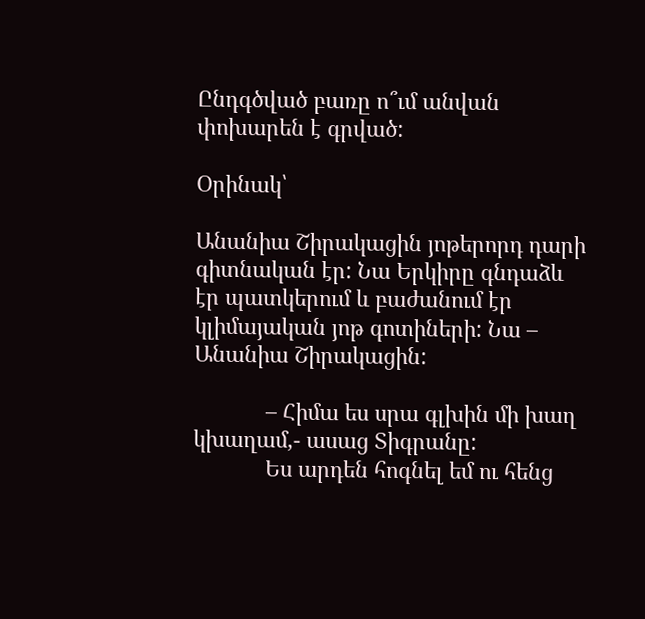Ընդգծված բառը ո՞ւմ անվան փոխարեն է գրված:

Օրինակ՝

Անանիա Շիրակացին յոթերորդ դարի գիտնական էր: Նա Երկիրը գնդաձև էր պատկերում և բաժանում էր կլիմայական յոթ գոտիների: Նա – Անանիա Շիրակացին:

            – Հիմա ես սրա գլխին մի խաղ կխաղամ,- ասաց Տիգրանը:
            Ես արդեն հոգնել եմ ու հենց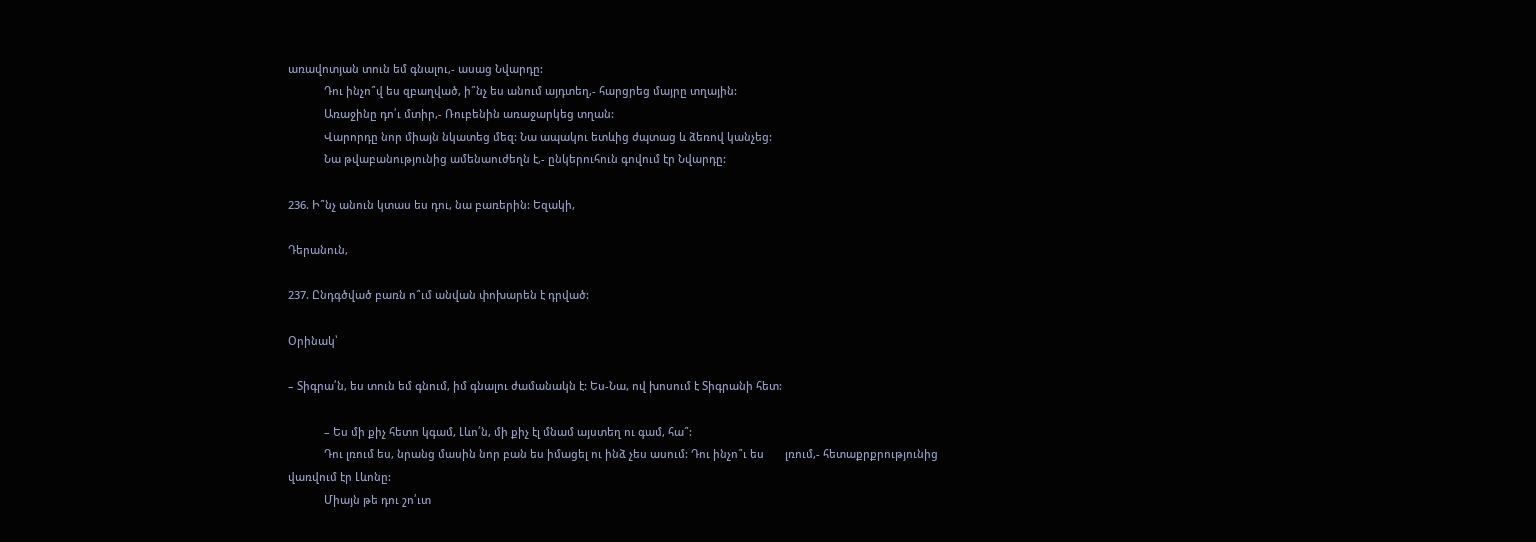առավոտյան տուն եմ գնալու,- ասաց Նվարդը:
            Դու ինչո՞վ ես զբաղված, ի՞նչ ես անում այդտեղ,- հարցրեց մայրը տղային:
            Առաջինը դո՛ւ մտիր,- Ռուբենին առաջարկեց տղան:
            Վարորդը նոր միայն նկատեց մեզ: Նա ապակու ետևից ժպտաց և ձեռով կանչեց:
            Նա թվաբանությունից ամենաուժեղն է,- ընկերուհուն գովում էր Նվարդը:

236. Ի՞նչ անուն կտաս ես դու, նա բառերին: Եզակի,

Դերանուն,

237. Ընդգծված բառն ո՞ւմ անվան փոխարեն է դրված:

Օրինակ՝

– Տիգրա՛ն, ես տուն եմ գնում, իմ գնալու ժամանակն է: Ես-Նա, ով խոսում է Տիգրանի հետ:

            – Ես մի քիչ հետո կգամ, Լևո՛ն, մի քիչ էլ մնամ այստեղ ու գամ, հա՞:
            Դու լռում ես, նրանց մասին նոր բան ես իմացել ու ինձ չես ասում: Դու ինչո՞ւ ես       լռում,- հետաքրքրությունից վառվում էր Լևոնը:
            Միայն թե դու շո՛ւտ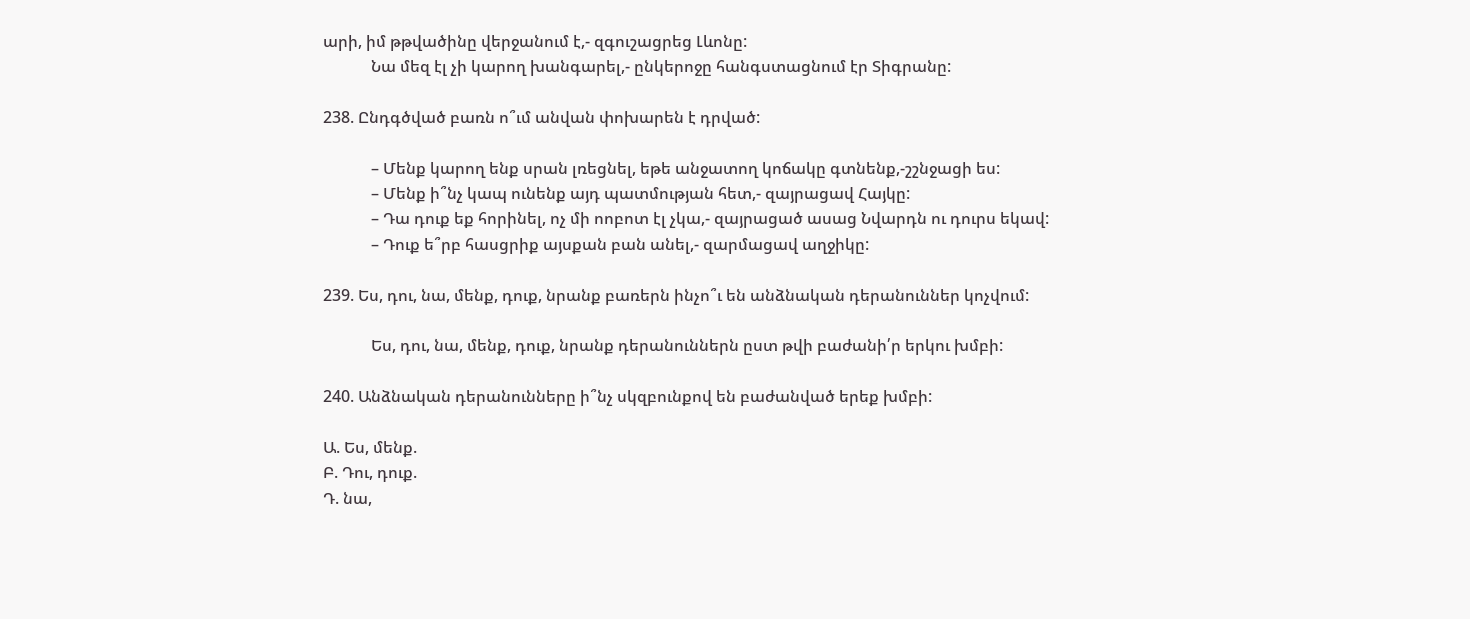արի, իմ թթվածինը վերջանում է,- զգուշացրեց Լևոնը:
            Նա մեզ էլ չի կարող խանգարել,- ընկերոջը հանգստացնում էր Տիգրանը:

238. Ընդգծված բառն ո՞ւմ անվան փոխարեն է դրված:

            – Մենք կարող ենք սրան լռեցնել, եթե անջատող կոճակը գտնենք,-շշնջացի ես:
            – Մենք ի՞նչ կապ ունենք այդ պատմության հետ,- զայրացավ Հայկը:
            – Դա դուք եք հորինել, ոչ մի ոոբոտ էլ չկա,- զայրացած ասաց Նվարդն ու դուրս եկավ:
            – Դուք ե՞րբ հասցրիք այսքան բան անել,- զարմացավ աղջիկը:

239. Ես, դու, նա, մենք, դուք, նրանք բառերն ինչո՞ւ են անձնական դերանուններ կոչվում:

            Ես, դու, նա, մենք, դուք, նրանք դերանուններն ըստ թվի բաժանի՛ր երկու խմբի:

240. Անձնական դերանունները ի՞նչ սկզբունքով են բաժանված երեք խմբի:

Ա. Ես, մենք.
Բ. Դու, դուք.
Դ. նա,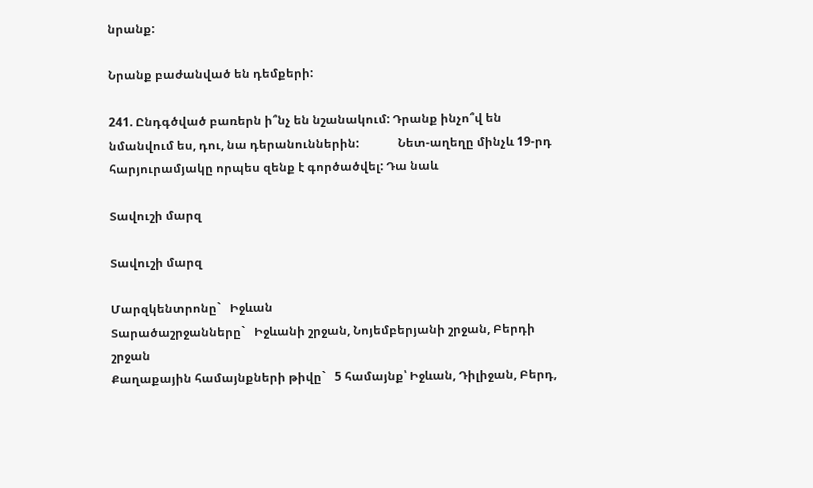նրանք:

Նրանք բաժանված են դեմքերի:

241. Ընդգծված բառերն ի՞նչ են նշանակում: Դրանք ինչո՞վ են նմանվում ես, դու, նա դերանուններին:             Նետ-աղեղը մինչև 19-րդ հարյուրամյակը որպես զենք է գործածվել: Դա նաև

Տավուշի մարզ

Տավուշի մարզ

Մարզկենտրոնը`   Իջևան
Տարածաշրջանները`   Իջևանի շրջան, Նոյեմբերյանի շրջան, Բերդի շրջան
Քաղաքային համայնքների թիվը`   5 համայնք՝ Իջևան, Դիլիջան, Բերդ,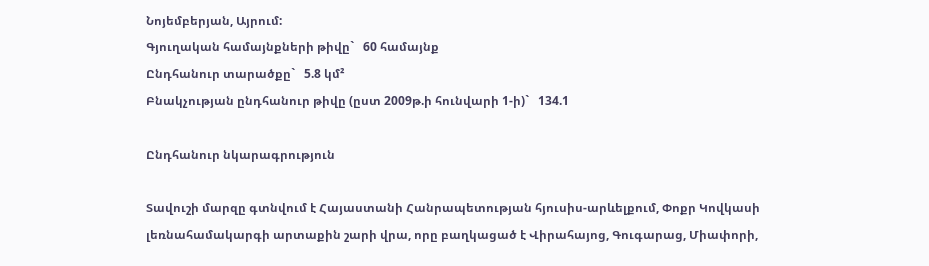Նոյեմբերյան, Այրում:
Գյուղական համայնքների թիվը`   60 համայնք
Ընդհանուր տարածքը`   5.8 կմ²
Բնակչության ընդհանուր թիվը (ըստ 2009թ.ի հունվարի 1-ի)`   134.1

Ընդհանուր նկարագրություն

Տավուշի մարզը գտնվում է Հայաստանի Հանրապետության հյուսիս-արևելքում, Փոքր Կովկասի լեռնահամակարգի արտաքին շարի վրա, որը բաղկացած է Վիրահայոց, Գուգարաց, Միափորի,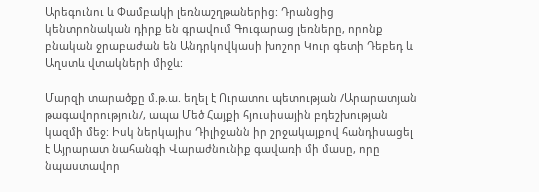Արեգունու և Փամբակի լեռնաշղթաներից: Դրանցից կենտրոնական դիրք են գրավում Գուգարաց լեռները, որոնք բնական ջրաբաժան են Անդրկովկասի խոշոր Կուր գետի Դեբեդ և Աղստև վտակների միջև:

Մարզի տարածքը մ.թ.ա. եղել է Ուրատու պետության /Արարատյան թագավորություն/, ապա Մեծ Հայքի հյուսիսային բդեշխության կազմի մեջ: Իսկ ներկայիս Դիլիջանն իր շրջակայքով հանդիսացել է Այրարատ նահանգի Վարաժնունիք գավառի մի մասը, որը նպաստավոր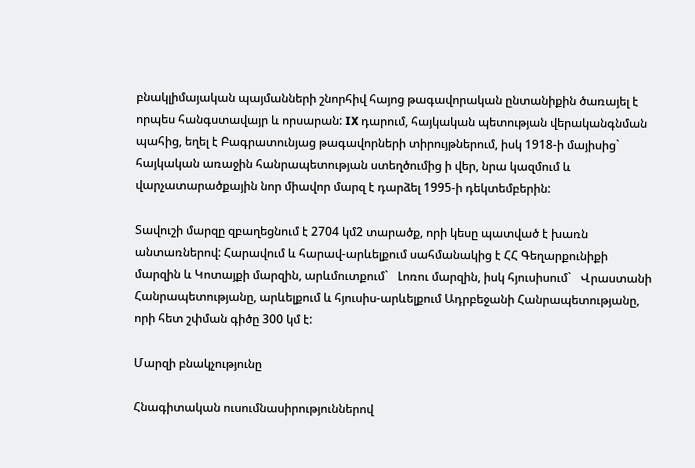բնակլիմայական պայմանների շնորհիվ հայոց թագավորական ընտանիքին ծառայել է որպես հանգստավայր և որսարան: IX դարում, հայկական պետության վերականգնման պահից, եղել է Բագրատունյաց թագավորների տիրույթներում, իսկ 1918-ի մայիսից`   հայկական առաջին հանրապետության ստեղծումից ի վեր, նրա կազմում և վարչատարածքային նոր միավոր մարզ է դարձել 1995-ի դեկտեմբերին:

Տավուշի մարզը զբաղեցնում է 2704 կմ2 տարածք, որի կեսը պատված է խառն անտառներով: Հարավում և հարավ-արևելքում սահմանակից է ՀՀ Գեղարքունիքի մարզին և Կոտայքի մարզին, արևմուտքում`   Լոռու մարզին, իսկ հյուսիսում`   Վրաստանի Հանրապետությանը, արևելքում և հյուսիս-արևելքում Ադրբեջանի Հանրապետությանը, որի հետ շփման գիծը 300 կմ է:

Մարզի բնակչությունը

Հնագիտական ուսումնասիրություններով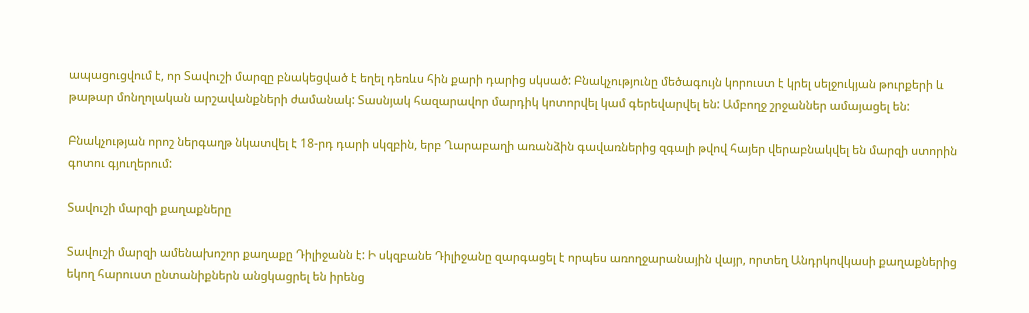ապացուցվում է, որ Տավուշի մարզը բնակեցված է եղել դեռևս հին քարի դարից սկսած: Բնակչությունը մեծագույն կորուստ է կրել սելջուկյան թուրքերի և թաթար մոնղոլական արշավանքների ժամանակ: Տասնյակ հազարավոր մարդիկ կոտորվել կամ գերեվարվել են: Ամբողջ շրջաններ ամայացել են:

Բնակչության որոշ ներգաղթ նկատվել է 18-րդ դարի սկզբին, երբ Ղարաբաղի առանձին գավառներից զգալի թվով հայեր վերաբնակվել են մարզի ստորին գոտու գյուղերում:

Տավուշի մարզի քաղաքները

Տավուշի մարզի ամենախոշոր քաղաքը Դիլիջանն է: Ի սկզբանե Դիլիջանը զարգացել է որպես առողջարանային վայր, որտեղ Անդրկովկասի քաղաքներից եկող հարուստ ընտանիքներն անցկացրել են իրենց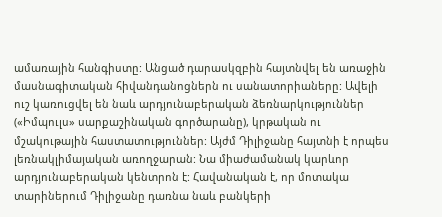ամառային հանգիստը: Անցած դարասկզբին հայտնվել են առաջին մասնագիտական հիվանդանոցներն ու սանատորիաները: Ավելի ուշ կառուցվել են նաև արդյունաբերական ձեռնարկություններ («Իմպուլս» սարքաշինական գործարանը), կրթական ու մշակութային հաստատություններ: Այժմ Դիլիջանը հայտնի է որպես լեռնակլիմայական առողջարան: Նա միաժամանակ կարևոր արդյունաբերական կենտրոն է: Հավանական է, որ մոտակա տարիներում Դիլիջանը դառնա նաև բանկերի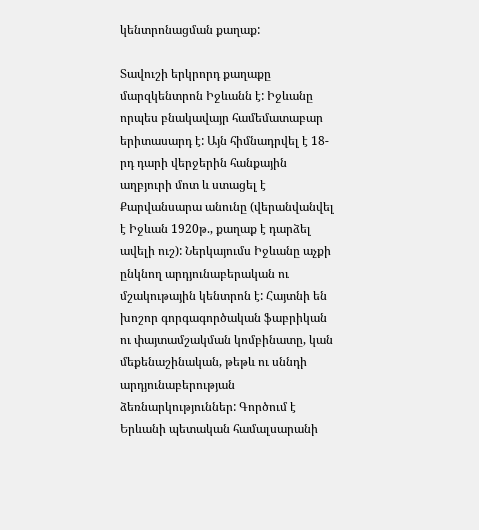կենտրոնացման քաղաք:

Տավուշի երկրորդ քաղաքը մարզկենտրոն Իջևանն է: Իջևանը որպես բնակավայր համեմատաբար երիտասարդ է: Այն հիմնադրվել է 18-րդ դարի վերջերին հանքային աղբյուրի մոտ և ստացել է Քարվանսարա անունը (վերանվանվել է Իջևան 1920թ., քաղաք է դարձել ավելի ուշ): Ներկայումս Իջևանը աչքի ընկնող արդյունաբերական ու մշակութային կենտրոն է: Հայտնի են խոշոր գորգագործական ֆաբրիկան ու փայտամշակման կոմբինատը, կան մեքենաշինական, թեթև ու սննդի արդյունաբերության ձեռնարկություններ: Գործում է Երևանի պետական համալսարանի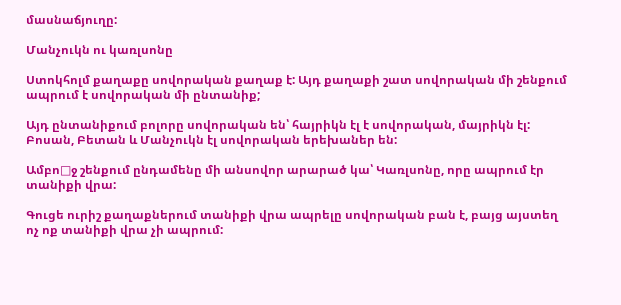մասնաճյուղը:

Մանչուկն ու կառլսոնը

Ստոկհոլմ քաղաքը սովորական քաղաք է: Այդ քաղաքի շատ սովորական մի շենքում ապրում է սովորական մի ընտանիք;

Այդ ընտանիքում բոլորը սովորական են՝ հայրիկն էլ է սովորական, մայրիկն էլ: Բոսան, Բետան և Մանչուկն էլ սովորական երեխաներ են:

Ամբո□ջ շենքում ընդամենը մի անսովոր արարած կա՝ Կառլսոնը, որը ապրում էր տանիքի վրա:

Գուցե ուրիշ քաղաքներում տանիքի վրա ապրելը սովորական բան է, բայց այստեղ ոչ ոք տանիքի վրա չի ապրում: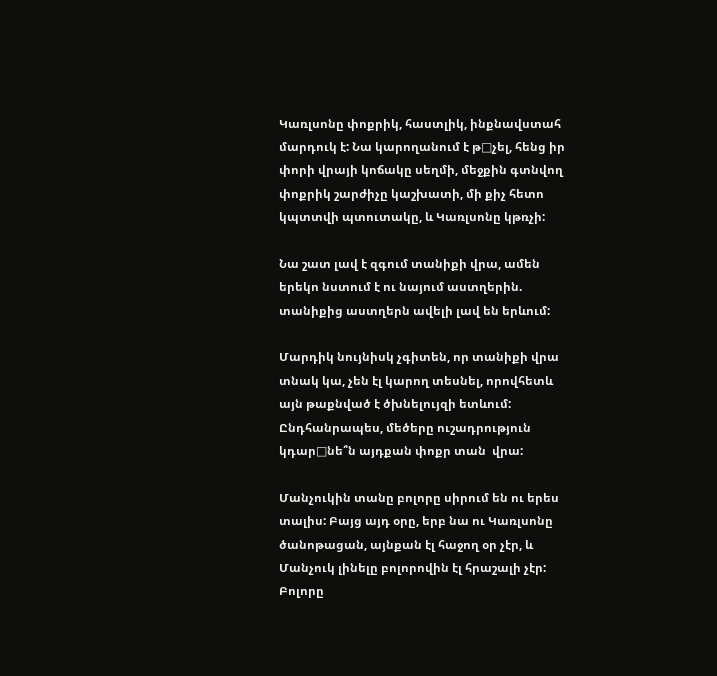Կառլսոնը փոքրիկ, հաստլիկ, ինքնավստահ մարդուկ է: Նա կարողանում է թ□չել, հենց իր փորի վրայի կոճակը սեղմի, մեջքին գտնվող փոքրիկ շարժիչը կաշխատի, մի քիչ հետո կպտտվի պտուտակը, և Կառլսոնը կթռչի:

Նա շատ լավ է զգում տանիքի վրա, ամեն երեկո նստում է ու նայում աստղերին. տանիքից աստղերն ավելի լավ են երևում:

Մարդիկ նույնիսկ չգիտեն, որ տանիքի վրա տնակ կա, չեն էլ կարող տեսնել, որովհետև այն թաքնված է ծխնելույզի ետևում: Ընդհանրապես, մեծերը ուշադրություն կդար□նե՞ն այդքան փոքր տան  վրա:

Մանչուկին տանը բոլորը սիրում են ու երես տալիս: Բայց այդ օրը, երբ նա ու Կառլսոնը ծանոթացան, այնքան էլ հաջող օր չէր, և Մանչուկ լինելը բոլորովին էլ հրաշալի չէր: Բոլորը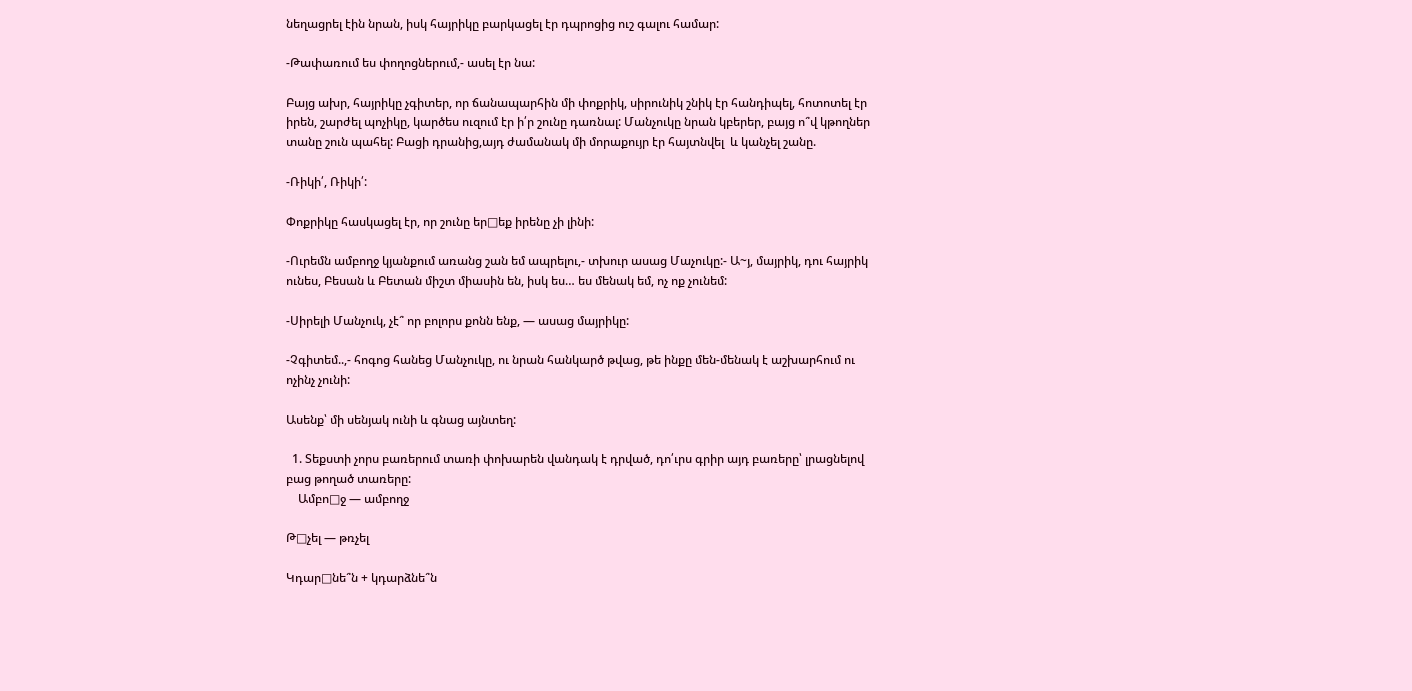նեղացրել էին նրան, իսկ հայրիկը բարկացել էր դպրոցից ուշ գալու համար:

-Թափառում ես փողոցներում,- ասել էր նա:

Բայց ախր, հայրիկը չգիտեր, որ ճանապարհին մի փոքրիկ, սիրունիկ շնիկ էր հանդիպել, հոտոտել էր իրեն, շարժել պոչիկը, կարծես ուզում էր ի՛ր շունը դառնալ: Մանչուկը նրան կբերեր, բայց ո՞վ կթողներ տանը շուն պահել: Բացի դրանից,այդ ժամանակ մի մորաքույր էր հայտնվել  և կանչել շանը.

-Ռիկի՛, Ռիկի՛:

Փոքրիկը հասկացել էր, որ շունը եր□եք իրենը չի լինի:

-Ուրեմն ամբողջ կյանքում առանց շան եմ ապրելու,- տխուր ասաց Մաչուկը:- Ա~յ, մայրիկ, դու հայրիկ ունես, Բեսան և Բետան միշտ միասին են, իսկ ես… ես մենակ եմ, ոչ ոք չունեմ:

-Սիրելի Մանչուկ, չէ՞ որ բոլորս քոնն ենք, — ասաց մայրիկը:

-Չգիտեմ..,- հոգոց հանեց Մանչուկը, ու նրան հանկարծ թվաց, թե ինքը մեն-մենակ է աշխարհում ու ոչինչ չունի:

Ասենք՝ մի սենյակ ունի և գնաց այնտեղ:

  1. Տեքստի չորս բառերում տառի փոխարեն վանդակ է դրված, դո՛ւրս գրիր այդ բառերը՝ լրացնելով բաց թողած տառերը:
    Ամբո□ջ — ամբողջ

Թ□չել — թռչել

Կդար□նե՞ն + կդարձնե՞ն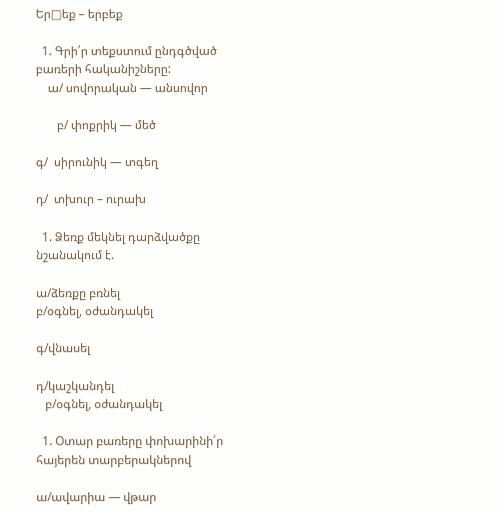Եր□եք – երբեք

  1. Գրի՛ր տեքստում ընդգծված բառերի հականիշները:
    ա/ սովորական — անսովոր

       բ/ փոքրիկ — մեծ

գ/  սիրունիկ — տգեղ

դ/  տխուր – ուրախ

  1. Ձեռք մեկնել դարձվածքը նշանակում է.

ա/ձեռքը բռնել
բ/օգնել, օժանդակել

գ/վնասել

դ/կաշկանդել
   բ/օգնել, օժանդակել

  1. Օտար բառերը փոխարինի՛ր հայերեն տարբերակներով

ա/ավարիա — վթար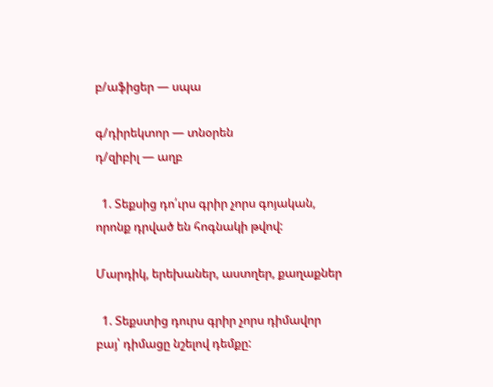բ/աֆիցեր — սպա

գ/դիրեկտոր — տնօրեն
դ/զիբիլ — աղբ

  1. Տեքսից դո՛ւրս գրիր չորս գոյական, որոնք դրված են հոգնակի թվով:

Մարդիկ, երեխաներ, աստղեր, քաղաքներ

  1. Տեքստից դուրս գրիր չորս դիմավոր բայ՝ դիմացը նշելով դեմքը: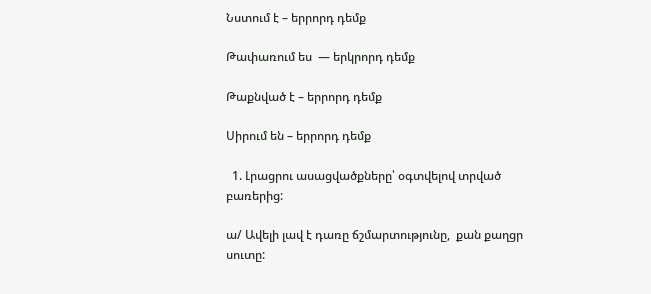Նստում է – երրորդ դեմք

Թափառում ես  — երկրորդ դեմք

Թաքնված է – երրորդ դեմք

Սիրում են – երրորդ դեմք

  1. Լրացրու ասացվածքները՝ օգտվելով տրված բառերից:

ա/ Ավելի լավ է դառը ճշմարտությունը,  քան քաղցր սուտը: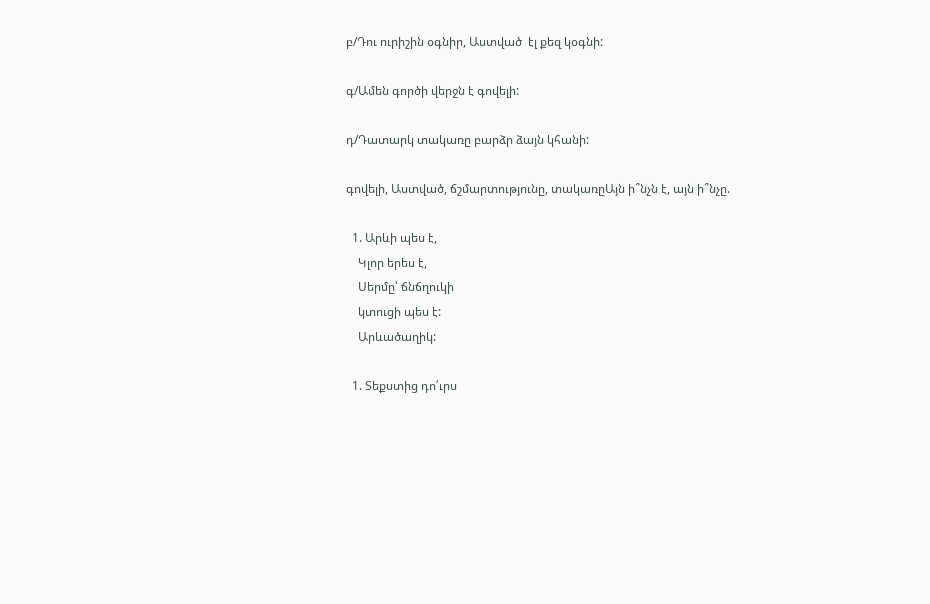բ/Դու ուրիշին օգնիր, Աստված  էլ քեզ կօգնի:

գ/Ամեն գործի վերջն է գովելի:

դ/Դատարկ տակառը բարձր ձայն կհանի:

գովելի, Աստված, ճշմարտությունը, տակառըԱյն ի՞նչն է, այն ի՞նչը.

  1. Արևի պես է,
    Կլոր երես է,
    Սերմը՝ ճնճղուկի
    կտուցի պես է:
    Արևածաղիկ:

  1. Տեքստից դո՛ւրս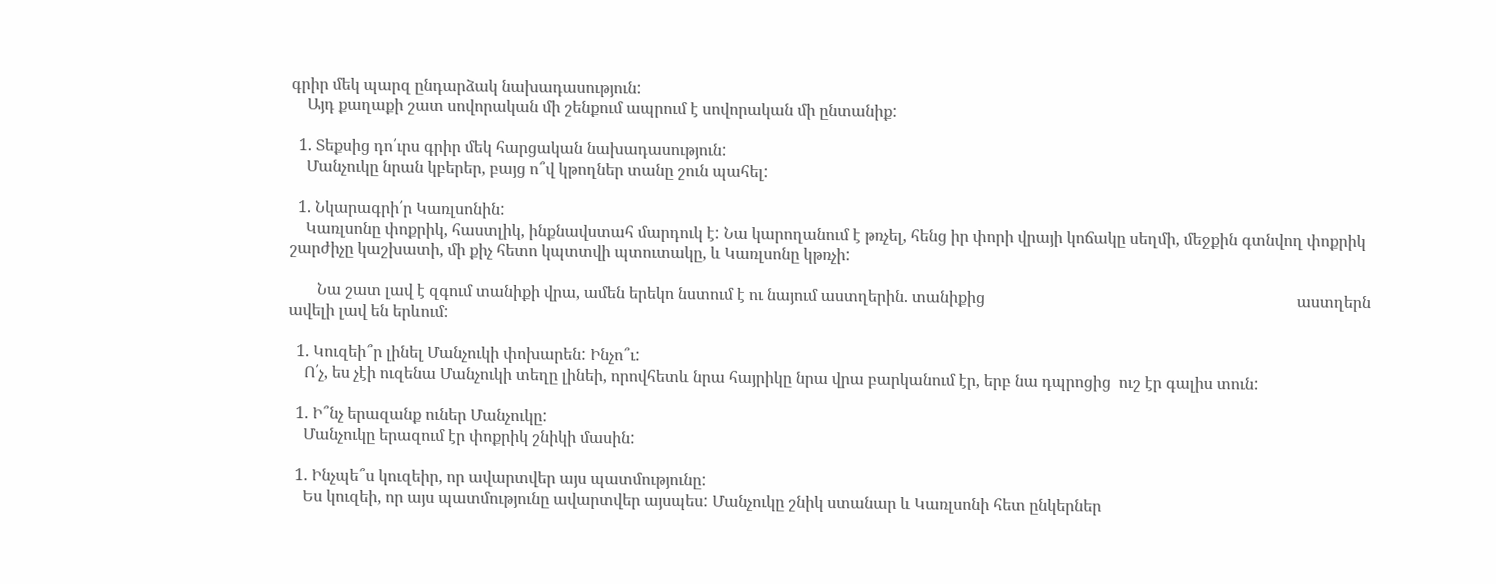գրիր մեկ պարզ ընդարձակ նախադասություն:
    Այդ քաղաքի շատ սովորական մի շենքում ապրում է սովորական մի ընտանիք:

  1. Տեքսից դո՛ւրս գրիր մեկ հարցական նախադասություն:
    Մանչուկը նրան կբերեր, բայց ո՞վ կթողներ տանը շուն պահել:

  1. Նկարագրի՛ր Կառլսոնին:
    Կառլսոնը փոքրիկ, հաստլիկ, ինքնավստահ մարդուկ է: Նա կարողանում է թռչել, հենց իր փորի վրայի կոճակը սեղմի, մեջքին գտնվող փոքրիկ շարժիչը կաշխատի, մի քիչ հետո կպտտվի պտուտակը, և Կառլսոնը կթռչի:

       Նա շատ լավ է զգում տանիքի վրա, ամեն երեկո նստում է ու նայում աստղերին. տանիքից                                                                              աստղերն ավելի լավ են երևում:

  1. Կուզեի՞ր լինել Մանչուկի փոխարեն: Ինչո՞ւ:
    Ո՛չ, ես չէի ուզենա Մանչուկի տեղը լինեի, որովհետև նրա հայրիկը նրա վրա բարկանում էր, երբ նա դպրոցից  ուշ էր գալիս տուն:

  1. Ի՞նչ երազանք ուներ Մանչուկը:
    Մանչուկը երազում էր փոքրիկ շնիկի մասին:

  1. Ինչպե՞ս կուզեիր, որ ավարտվեր այս պատմությունը:
    Ես կուզեի, որ այս պատմությունը ավարտվեր այսպես: Մանչուկը շնիկ ստանար և Կառլսոնի հետ ընկերներ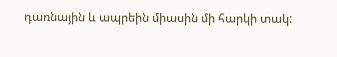դառնային և ապրեին միասին մի հարկի տակ: